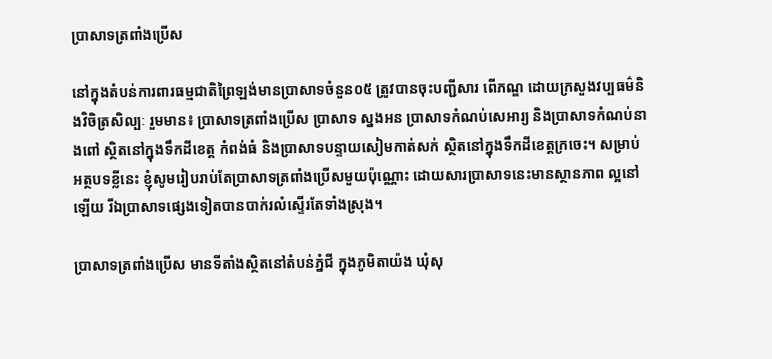ប្រាសាទត្រពាំងប្រើស

នៅក្នុងតំបន់ការពារធម្មជាតិព្រៃឡង់មានប្រាសាទចំនួន០៥ ត្រូវបានចុះបញ្ជីសារ ពើភណ្ឌ ដោយក្រសួងវប្បធម៌និងវិចិត្រសិល្បៈ រួមមាន៖ ប្រាសាទត្រពាំងប្រើស ប្រាសាទ ស្នងអន ប្រាសាទកំណប់សេអារ្យ និងប្រាសាទកំណប់នាងពៅ ស្ថិតនៅក្នុងទឹកដីខេត្ត កំពង់ធំ និងប្រាសាទបន្ទាយសៀមកាត់សក់ ស្ថិតនៅក្នុងទឹកដីខេត្តក្រចេះ។ សម្រាប់អត្ថបទខ្លីនេះ ខ្ញុំសូមរៀបរាប់តែប្រាសាទត្រពាំងប្រើសមួយប៉ុណ្ណោះ ដោយសារប្រាសាទនេះមានស្ថានភាព ល្អនៅឡើយ រីឯប្រាសាទផ្សេងទៀតបានបាក់រលំស្ទើរតែទាំងស្រុង។

ប្រាសាទត្រពាំងប្រើស មានទីតាំងស្ថិតនៅតំបន់ភ្នំជី ក្នុងភូមិតាយ៉ង ឃុំសុ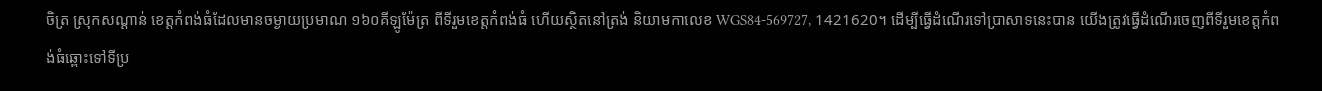ចិត្រ ស្រុកសណ្តាន់ ខេត្តកំពង់ធំដែលមានចម្ងាយប្រមាណ ១៦០គីឡូម៉ែត្រ ពីទីរួមខេត្តកំពង់ធំ ហើយស្ថិតនៅត្រង់ និយាមកាលេខ WGS84-569727, 1421620។ ដើម្បីធ្វើដំណើរទៅប្រាសាទនេះបាន យើងត្រូវធ្វើដំណើរចេញពីទីរួមខេត្តកំពង់ធំឆ្ពោះទៅទីប្រ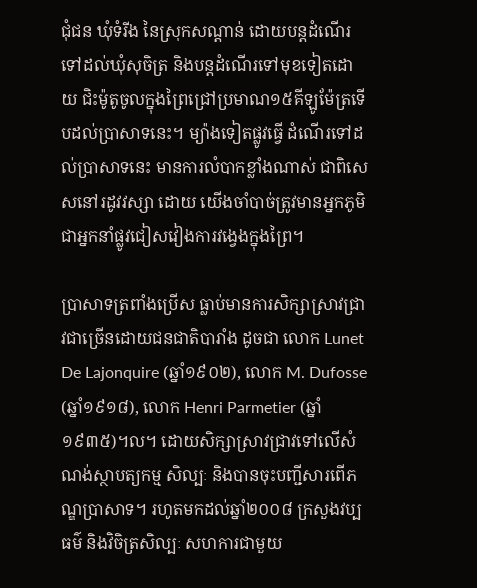ជុំជន ឃុំទំរីង នៃស្រុកសណ្តាន់ ដោយបន្តដំណើរទៅដល់ឃុំសុចិត្រ និងបន្តដំណើរទៅមុខទៀតដោយ ជិះម៉ូតូចូលក្នុងព្រៃជ្រៅប្រមាណ១៥គីឡូម៉ែត្រទើបដល់ប្រាសាទនេះ។ ម្យ៉ាងទៀតផ្លូវធ្វើ ដំណើរទៅដល់ប្រាសាទនេះ មានការលំបាកខ្លាំងណាស់ ជាពិសេសនៅរដូវវស្សា ដោយ យើងចាំបាច់ត្រូវមានអ្នកភូមិជាអ្នកនាំផ្លូវជៀសវៀងការវង្វេងក្នុងព្រៃ។

ប្រាសាទត្រពាំងប្រើស ធ្លាប់មានការសិក្សាស្រាវជ្រាវជាច្រើនដោយជនជាតិបារាំង ដូចជា លោក Lunet De Lajonquire (ឆ្នាំ១៩០២), លោក M. Dufosse (ឆ្នាំ១៩១៨), លោក Henri Parmetier (ឆ្នាំ១៩៣៥)។ល។ ដោយសិក្សាស្រាវជ្រាវទៅលើសំណង់ស្ថាបត្យកម្ម សិល្បៈ និងបានចុះបញ្ជីសារពើភណ្ឌប្រាសាទ។ រហូតមកដល់ឆ្នាំ២០០៨ ក្រសួងវប្បធម៌ និងវិចិត្រសិល្បៈ សហការជាមួយ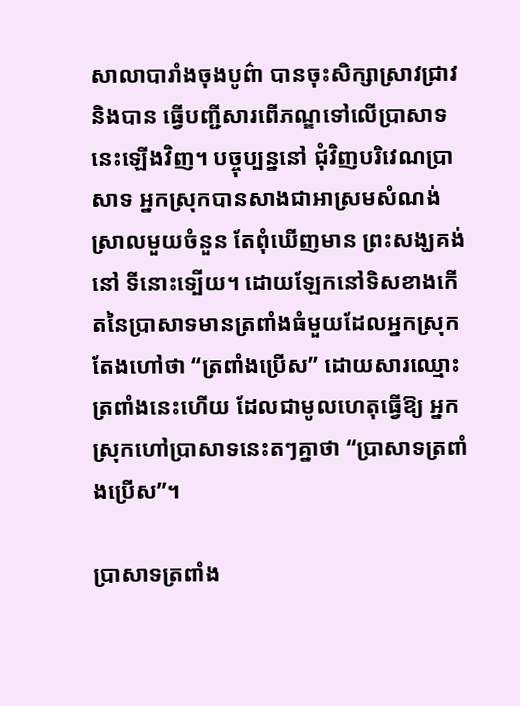សាលាបារាំងចុងបូព៌ា បានចុះសិក្សាស្រាវជ្រាវ និងបាន ធ្វើបញ្ជីសារពើភណ្ឌទៅលើប្រាសាទនេះឡើងវិញ។ បច្ចុប្បន្ននៅ ជុំវិញបរិវេណប្រាសាទ អ្នកស្រុកបានសាងជាអាស្រមសំណង់ស្រាលមួយចំនួន តែពុំឃើញមាន ព្រះសង្ឃគង់នៅ ទីនោះទ្បើយ។ ដោយឡែកនៅទិសខាងកើតនៃប្រាសាទមានត្រពាំងធំមួយដែលអ្នកស្រុក តែងហៅថា “ត្រពាំងប្រើស” ដោយសារឈ្មោះត្រពាំងនេះហើយ ដែលជាមូលហេតុធ្វើឱ្យ អ្នកស្រុកហៅប្រាសាទនេះតៗគ្នាថា “ប្រាសាទត្រពាំងប្រើស”។

ប្រាសាទត្រពាំង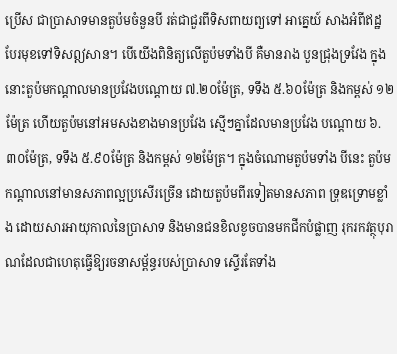ប្រើស ជាប្រាសាទមានតួប៉មចំនួនបី រត់ជាជួរពីទិសពាយព្យទៅ អាគ្នេយ៍ សាងអំពីឥដ្ឋ បែរមុខទៅទិសឦសាន។ បើយើងពិនិត្យលើតួប៉មទាំងបី គឺមានរាង បួនជ្រុងទ្រវែង ក្នុងនោះតួប៉មកណ្តាលមានប្រវែងបណ្តោយ ៧.២០ម៉ែត្រ, ទទឹង ៥.៦០ម៉ែត្រ និងកម្ពស់ ១២ម៉ែត្រ ហើយតួប៉មនៅអមសងខាងមានប្រវែង ស្មើៗគ្នាដែលមានប្រវែង បណ្តោយ ៦.៣០ម៉ែត្រ, ទទឹង ៥.៩០ម៉ែត្រ និងកម្ពស់ ១២ម៉ែត្រ។ ក្នុងចំណោមតួប៉មទាំង បីនេះ តួប៉មកណ្តាលនៅមានសភាពល្អប្រសើរច្រើន ដោយតួប៉មពីរទៀតមានសភាព ទ្រុឌទ្រោមខ្លាំង ដោយសារអាយុកាលនៃប្រាសាទ និងមានជនខិលខូចបានមកជីកបំផ្លាញ រុករកវត្ថុបុរាណដែលជាហេតុធ្វើឱ្យរចនាសម្ព័ន្ធរបស់បា្រសាទ ស្ទើរតែទាំង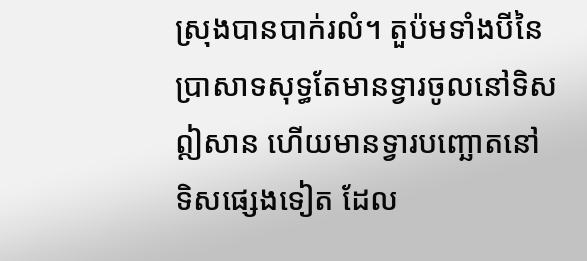ស្រុងបានបាក់រលំ។ តួប៉មទាំងបីនៃប្រាសាទសុទ្ធតែមានទ្វារចូលនៅទិសឦសាន ហើយមានទ្វារបញ្ឆោតនៅ ទិសផ្សេងទៀត ដែល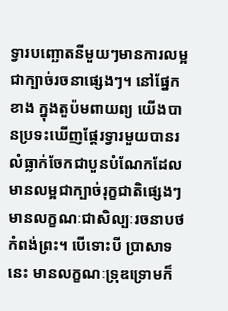ទ្វារបញ្ឆោតនីមួយៗមានការលម្អជាក្បាច់រចនាផ្សេងៗ។ នៅផ្នែកខាង ក្នុងតួប៉មពាយព្យ យើងបានប្រទះឃើញផ្តែរទ្វារមួយបានរលំធ្លាក់ចែកជាបួនបំណែកដែល មានលម្អជាក្បាច់រុក្ខជាតិផ្សេងៗមានលក្ខណៈជាសិល្បៈរចនាបថកំពង់ព្រះ។ បើទោះបី ប្រាសាទនេះ មានលក្ខណៈទ្រុឌទ្រោមក៏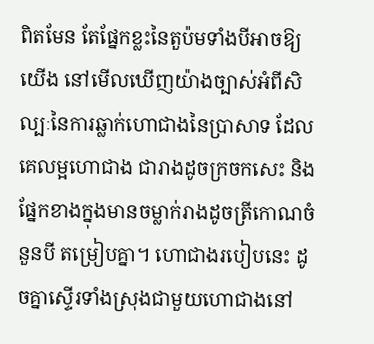ពិតមែន តែផ្នែកខ្លះនៃតួប៉មទាំងបីអាចឱ្យយើង នៅមើលឃើញយ៉ាងច្បាស់អំពីសិល្បៈនៃការឆ្លាក់ហោជាងនៃប្រាសាទ ដែលគេលម្អហោជាង ជារាងដូចក្រចកសេះ និងផ្នែកខាងក្នុងមានចម្លាក់រាងដូចត្រីកោណចំនួនបី តម្រៀបគ្នា។ ហោជាងរបៀបនេះ ដូចគ្នាស្ទើរទាំងស្រុងជាមួយហោជាងនៅ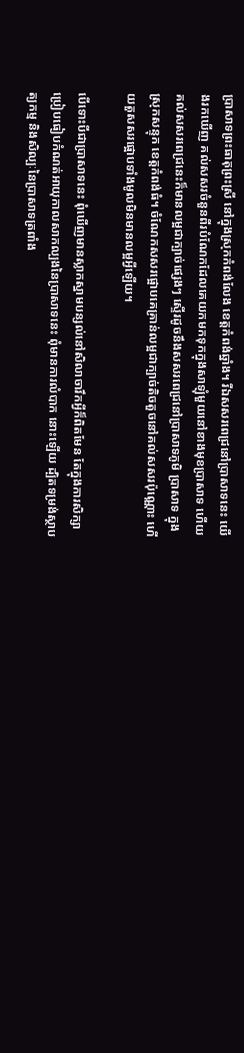ប្រាសាទព្រះធាតុព្រះស្រី នៅក្នុងស្រុកកំពង់លែង ខេត្តកំពង់ឆ្នាំង។ រីឯសសរពេជ្រនៅប្រាសាទនេះ យើងរកឃើញ គល់សសរចំនួនពីរបំណែកដែលគេយកមកទុកក្នុងសាឡុំមួយនៅខាងមុខប្រាសាទ ហើយ គល់សសរពេជ្រនេះក៏មានលម្អជាក្បាច់ផ្សេងៗ ស្ទើរដូចនឹងសសរពេជ្រនៅប្រាសាទភូមិ ប្រាសាទ ក្នុងស្រុកសន្ទុក ខេត្តកំពង់ធំ។ ចំណែកសសរផ្អោបគេគ្រាន់លម្អជាក្បាច់តិចតួចនៅគល់សសរប៉ុណ្ណោះ ហើយតួសសរផ្អោបទាំងមូលមិនមានលម្អអ្វីឡើយ។

បើទោះបីជាប្រាសាទនេះ ពុំឃើញមានស្លាកស្នាមបន្សល់នៅសិលាចារឹកអ្វីក៏ពិតមែន តែក្នុងការសិក្សាប្រៀបធៀបកំណត់អាយុកាលសាកល្បងនៃប្រាសាទនេះ ពុំមានការលំបាក នោះឡើយ ដ្បិតទម្រង់ស្ថាបត្យកម្ម និងសិល្បៈនៃប្រាសាទត្រពាំង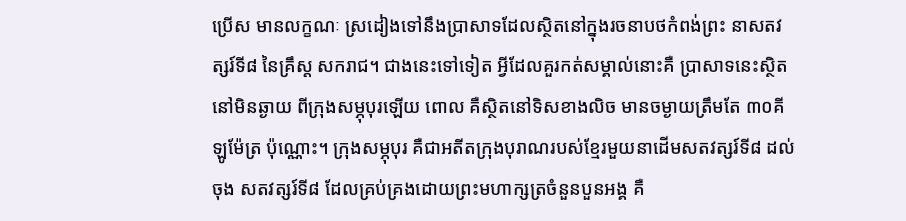ប្រើស មានលក្ខណៈ ស្រដៀងទៅនឹងប្រាសាទដែលស្ថិតនៅក្នុងរចនាបថកំពង់ព្រះ នាសតវត្សរ៍ទី៨ នៃគ្រឹស្ត សករាជ។ ជាងនេះទៅទៀត អ្វីដែលគួរកត់សម្គាល់នោះគឺ ប្រាសាទនេះស្ថិតនៅមិនឆ្ងាយ ពីក្រុងសម្ភុបុរឡើយ ពោល គឺស្ថិតនៅទិសខាងលិច មានចម្ងាយត្រឹមតែ ៣០គីឡូម៉ែត្រ ប៉ុណ្ណោះ។ ក្រុងសម្ភុបុរ គឺជាអតីតក្រុងបុរាណរបស់ខ្មែរមួយនាដើមសតវត្សរ៍ទី៨ ដល់ចុង សតវត្សរ៍ទី៨ ដែលគ្រប់គ្រងដោយព្រះមហាក្សត្រចំនួនបួនអង្គ គឺ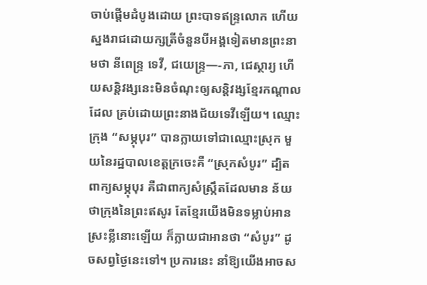ចាប់ផ្តើមដំបូងដោយ ព្រះបាទឥន្រ្ទលោក ហើយស្នងរាជដោយក្សត្រីចំនួនបីអង្គទៀតមានព្រះនាមថា នីពេន្រ្ទ ទេវី, ជយេន្រ្ទ—-ភា, ជេស្ថារ្យ ហើយសន្តិវង្សនេះមិនចំណុះឲ្យសន្តិវង្សខ្មែរកណ្តាលដែល គ្រប់ដោយព្រះនាងជ័យទេវីឡើយ។ ឈ្មោះក្រុង “សម្ភុបុរ” បានក្លាយទៅជាឈ្មោះស្រុក មួយនៃរដ្ឋបាលខេត្តក្រចេះគឺ “ស្រុកសំបូរ” ដ្បិតពាក្យសម្ភុបុរ គឺជាពាក្យសំស្រ្កឹតដែលមាន ន័យថាក្រុងនៃព្រះឥសូរ តែខ្មែរយើងមិនទម្លាប់អានស្រះខ្លីនោះឡើយ ក៏ក្លាយជាអានថា “សំបូរ” ដូចសព្វថ្ងៃនេះទៅ។ ប្រការនេះ នាំឱ្យយើងអាចស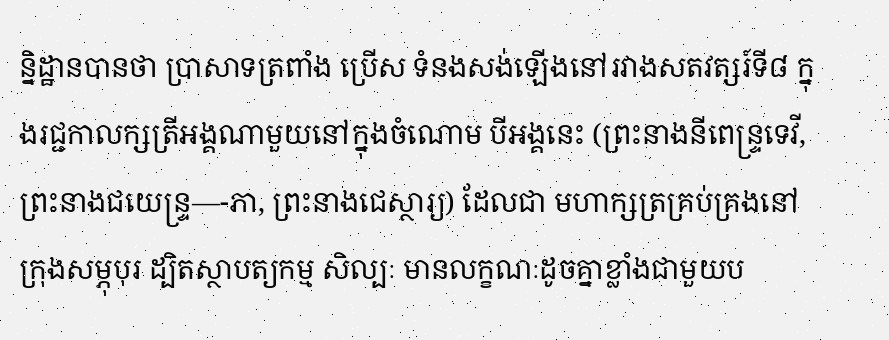ន្និដ្ឋានបានថា ប្រាសាទត្រពាំង ប្រើស ទំនងសង់ឡើងនៅរវាងសតវត្សរ៍ទី៨ ក្នុងរជ្ជកាលក្សត្រីអង្គណាមួយនៅក្នុងចំណោម បីអង្គនេះ (ព្រះនាងនីពេន្រ្ទទេវី, ព្រះនាងជយេន្រ្ទ—-ភា, ព្រះនាងជេស្ថារ្យ) ដែលជា មហាក្សត្រគ្រប់គ្រងនៅក្រុងសម្ភុបុរ ដ្បិតស្ថាបត្យកម្ម សិល្បៈ មានលក្ខណៈដូចគ្នាខ្លាំងជាមួយប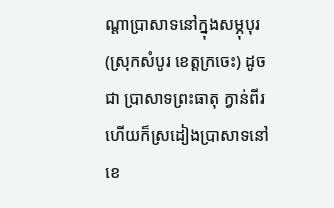ណ្តាប្រាសាទនៅក្នុងសម្ភុបុរ (ស្រុកសំបូរ ខេត្តក្រចេះ) ដូចជា ប្រាសាទព្រះធាតុ ក្វាន់ពីរ ហើយក៏ស្រដៀងប្រាសាទនៅខេ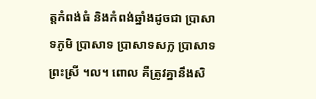ត្តកំពង់ធំ និងកំពង់ឆ្នាំងដូចជា ប្រាសាទភូមិ ប្រាសាទ ប្រាសាទសក្ល ប្រាសាទព្រះស្រី ។ល។ ពោល គឺត្រូវគ្នានឹងសិ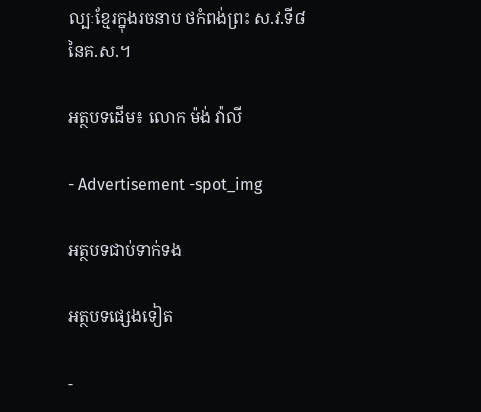ល្បៈខ្មែរក្នុងរចនាប ថកំពង់ព្រះ ស.វ.ទី៨ នៃគ.ស.។

អត្ថបទដើម៖ លោក ម៉ង់ វ៉ាលី

- Advertisement -spot_img

អត្ថបទជាប់ទាក់ទង

អត្ថបទផ្សេងទៀត

-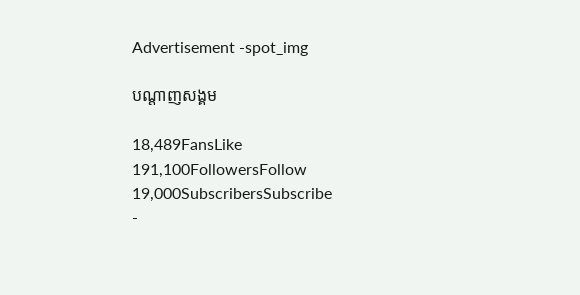Advertisement -spot_img

បណ្ដាញសង្គម

18,489FansLike
191,100FollowersFollow
19,000SubscribersSubscribe
-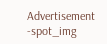Advertisement -spot_img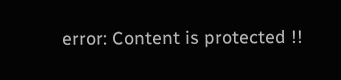error: Content is protected !!